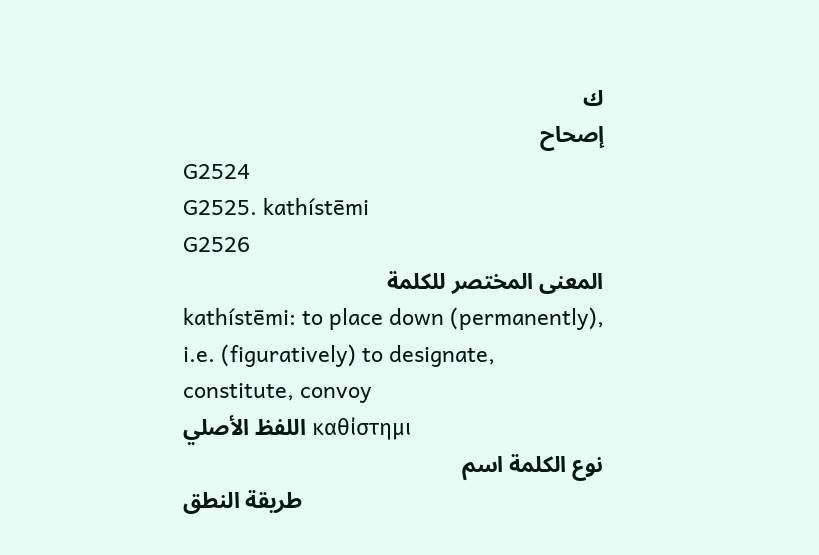ك
إصحاح
G2524
G2525. kathístēmi
G2526
المعنى المختصر للكلمة
kathístēmi: to place down (permanently), i.e. (figuratively) to designate, constitute, convoy
اللفظ الأصلي καθίστημι
نوع الكلمة اسم
طريقة النطق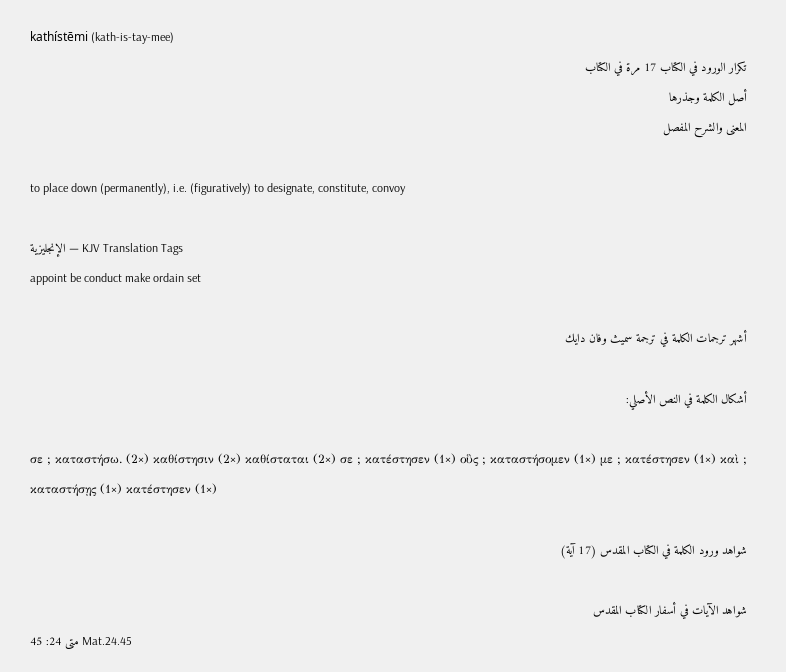kathístēmi (kath-is-tay-mee)
تكرار الورود في الكتاب 17 مرة في الكتاب
أصل الكلمة وجذرها
المعنى والشرح المفصل

to place down (permanently), i.e. (figuratively) to designate, constitute, convoy

الإنجليزية — KJV Translation Tags
appoint be conduct make ordain set

أشهر ترجمات الكلمة في ترجمة سميث وفان دايك

أشكال الكلمة في النص الأصلي:

σε ; καταστήσω. (2×) καθίστησιν (2×) καθίσταται (2×) σε ; κατέστησεν (1×) οὓς ; καταστήσομεν (1×) με ; κατέστησεν (1×) καὶ ; καταστήσῃς (1×) κατέστησεν (1×)

شواهد ورود الكلمة في الكتاب المقدس (17 آية)

شواهد الآيات في أسفار الكتاب المقدس
متى 24: 45 Mat.24.45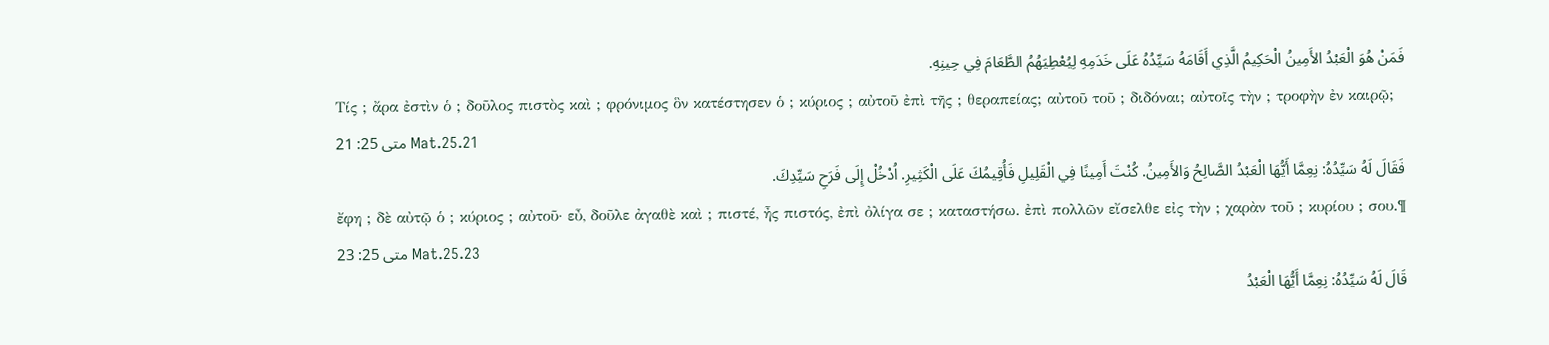فَمَنْ هُوَ الْعَبْدُ الأَمِينُ الْحَكِيمُ الَّذِي أَقَامَهُ سَيِّدُهُ عَلَى خَدَمِهِ لِيُعْطِيَهُمُ الطَّعَامَ فِي حِينِهِ.
Τίς ; ἄρα ἐστὶν ὁ ; δοῦλος πιστὸς καὶ ; φρόνιμος ὃν κατέστησεν ὁ ; κύριος ; αὐτοῦ ἐπὶ τῆς ; θεραπείας; αὐτοῦ τοῦ ; διδόναι; αὐτοῖς τὴν ; τροφὴν ἐν καιρῷ;
متى 25: 21 Mat.25.21
فَقَالَ لَهُ سَيِّدُهُ: نِعِمَّا أَيُّهَا الْعَبْدُ الصَّالِحُ وَالأَمِينُ. كُنْتَ أَمِينًا فِي الْقَلِيلِ فَأُقِيمُكَ عَلَى الْكَثِيرِ. اُدْخُلْ إِلَى فَرَحِ سَيِّدِكَ.
ἔφη ; δὲ αὐτῷ ὁ ; κύριος ; αὐτοῦ· εὖ, δοῦλε ἀγαθὲ καὶ ; πιστέ, ἦς πιστός, ἐπὶ ὀλίγα σε ; καταστήσω. ἐπὶ πολλῶν εἴσελθε εἰς τὴν ; χαρὰν τοῦ ; κυρίου ; σου.¶
متى 25: 23 Mat.25.23
قَالَ لَهُ سَيِّدُهُ: نِعِمَّا أَيُّهَا الْعَبْدُ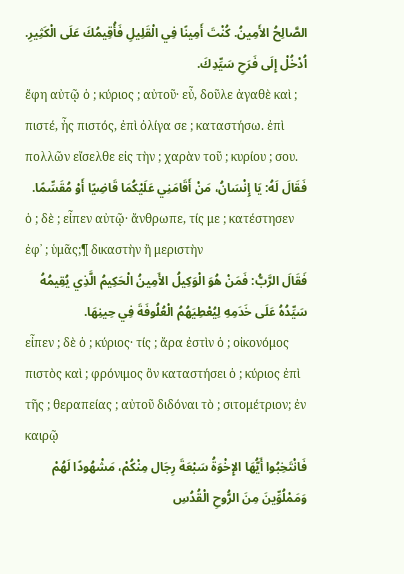الصَّالِحُ الأَمِينُ. كُنْتَ أَمِينًا فِي الْقَلِيلِ فَأُقِيمُكَ عَلَى الْكَثِيرِ. اُدْخُلْ إِلَى فَرَحِ سَيِّدِكَ.
ἔφη αὐτῷ ὁ ; κύριος ; αὐτοῦ· εὖ, δοῦλε ἀγαθὲ καὶ ; πιστέ, ἦς πιστός, ἐπὶ ὀλίγα σε ; καταστήσω. ἐπὶ πολλῶν εἴσελθε εἰς τὴν ; χαρὰν τοῦ ; κυρίου ; σου.
فَقَالَ لَهُ: يَا إِنْسَانُ، مَنْ أَقَامَنِي عَلَيْكُمَا قَاضِيًا أَوْ مُقَسِّمًا.
ὁ ; δὲ ; εἶπεν αὐτῷ· ἄνθρωπε, τίς με ; κατέστησεν ἐφ᾽ ; ὑμᾶς;¶ δικαστὴν ἢ μεριστὴν
فَقَالَ الرَّبُّ: فَمَنْ هُوَ الْوَكِيلُ الأَمِينُ الْحَكِيمُ الَّذِي يُقِيمُهُ سَيِّدُهُ عَلَى خَدَمِهِ لِيُعْطِيَهُمُ الْعُلُوفَةَ فِي حِينِهَا.
εἶπεν ; δὲ ὁ ; κύριος· τίς ; ἄρα ἐστὶν ὁ ; οἰκονόμος πιστὸς καὶ ; φρόνιμος ὃν καταστήσει ὁ ; κύριος ἐπὶ τῆς ; θεραπείας ; αὐτοῦ διδόναι τὸ ; σιτομέτριον; ἐν καιρῷ
فَانْتَخِبُوا أَيُّهَا الإِخْوَةُ سَبْعَةَ رِجَال مِنْكُمْ، مَشْهُودًا لَهُمْ وَمَمْلُوِّينَ مِنَ الرُّوحِ الْقُدُسِ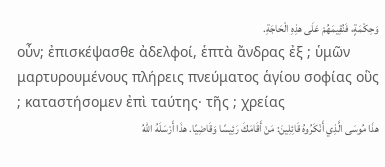وَحِكْمَةٍ، فَنُقِيمَهُمْ عَلَى هذِهِ الْحَاجَةِ.
οὖν; ἐπισκέψασθε ἀδελφοί, ἑπτὰ ἄνδρας ἐξ ; ὑμῶν μαρτυρουμένους πλήρεις πνεύματος ἁγίου σοφίας οὓς ; καταστήσομεν ἐπὶ ταύτης· τῆς ; χρείας
هذَا مُوسَى الَّذِي أَنْكَرُوهُ قَائِلِينَ: مَنْ أَقَامَكَ رَئِيسًا وَقَاضِيًا. هذَا أَرْسَلَهُ اللهُ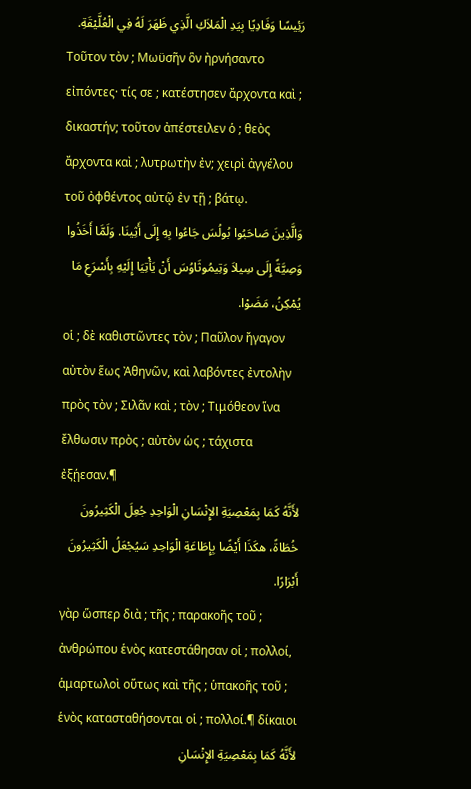رَئِيسًا وَفَادِيًا بِيَدِ الْمَلاَكِ الَّذِي ظَهَرَ لَهُ فِي الْعُلَّيْقَةِ.
Τοῦτον τὸν ; Μωϋσῆν ὃν ἠρνήσαντο εἰπόντες· τίς σε ; κατέστησεν ἄρχοντα καὶ ; δικαστήν; τοῦτον ἀπέστειλεν ὁ ; θεὸς ἄρχοντα καὶ ; λυτρωτὴν ἐν; χειρὶ ἀγγέλου τοῦ ὀφθέντος αὐτῷ ἐν τῇ ; βάτῳ.
وَالَّذِينَ صَاحَبُوا بُولُسَ جَاءُوا بِهِ إِلَى أَثِينَا. وَلَمَّا أَخَذُوا وَصِيَّةً إِلَى سِيلاَ وَتِيمُوثَاوُسَ أَنْ يَأْتِيَا إِلَيْهِ بِأَسْرَعِ مَا يُمْكِنُ، مَضَوْا.
οἱ ; δὲ καθιστῶντες τὸν ; Παῦλον ἤγαγον αὐτὸν ἕως Ἀθηνῶν, καὶ λαβόντες ἐντολὴν πρὸς τὸν ; Σιλᾶν καὶ ; τὸν ; Τιμόθεον ἵνα ἔλθωσιν πρὸς ; αὐτὸν ὡς ; τάχιστα ἐξῄεσαν.¶
لأَنَّهُ كَمَا بِمَعْصِيَةِ الإِنْسَانِ الْوَاحِدِ جُعِلَ الْكَثِيرُونَ خُطَاةً، هكَذَا أَيْضًا بِإِطَاعَةِ الْوَاحِدِ سَيُجْعَلُ الْكَثِيرُونَ أَبْرَارًا.
γὰρ ὥσπερ διὰ ; τῆς ; παρακοῆς τοῦ ; ἀνθρώπου ἑνὸς κατεστάθησαν οἱ ; πολλοί, ἁμαρτωλοὶ οὕτως καὶ τῆς ; ὑπακοῆς τοῦ ; ἑνὸς κατασταθήσονται οἱ ; πολλοί.¶ δίκαιοι
لأَنَّهُ كَمَا بِمَعْصِيَةِ الإِنْسَانِ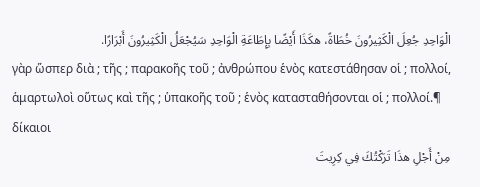الْوَاحِدِ جُعِلَ الْكَثِيرُونَ خُطَاةً، هكَذَا أَيْضًا بِإِطَاعَةِ الْوَاحِدِ سَيُجْعَلُ الْكَثِيرُونَ أَبْرَارًا.
γὰρ ὥσπερ διὰ ; τῆς ; παρακοῆς τοῦ ; ἀνθρώπου ἑνὸς κατεστάθησαν οἱ ; πολλοί, ἁμαρτωλοὶ οὕτως καὶ τῆς ; ὑπακοῆς τοῦ ; ἑνὸς κατασταθήσονται οἱ ; πολλοί.¶ δίκαιοι
مِنْ أَجْلِ هذَا تَرَكْتُكَ فِي كِرِيتَ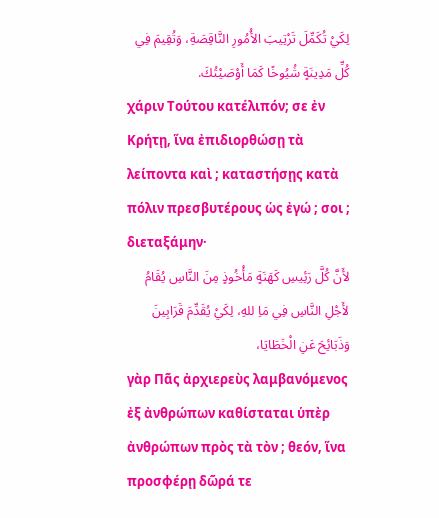لِكَيْ تُكَمِّلَ تَرْتِيبَ الأُمُورِ النَّاقِصَةِ، وَتُقِيمَ فِي كُلِّ مَدِينَةٍ شُيُوخًا كَمَا أَوْصَيْتُكَ.
χάριν Τούτου κατέλιπόν; σε ἐν Κρήτῃ, ἵνα ἐπιδιορθώσῃ τὰ λείποντα καὶ ; καταστήσῃς κατὰ πόλιν πρεσβυτέρους ὡς ἐγώ ; σοι ; διεταξάμην·
لأَنَّ كُلَّ رَئِيسِ كَهَنَةٍ مَأْخُوذٍ مِنَ النَّاسِ يُقَامُ لأَجْلِ النَّاسِ فِي مَاِ للهِ، لِكَيْ يُقَدِّمَ قَرَابِينَ وَذَبَائِحَ عَنِ الْخَطَايَا،
γὰρ Πᾶς ἀρχιερεὺς λαμβανόμενος ἐξ ἀνθρώπων καθίσταται ὑπὲρ ἀνθρώπων πρὸς τὰ τὸν ; θεόν, ἵνα προσφέρῃ δῶρά τε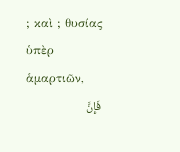; καὶ ; θυσίας ὑπὲρ ἁμαρτιῶν,
فَإِنَّ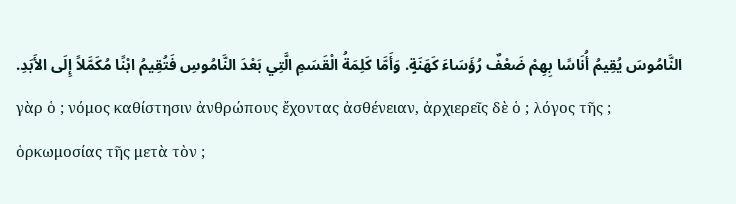النَّامُوسَ يُقِيمُ أُنَاسًا بِهِمْ ضَعْفٌ رُؤَسَاءَ كَهَنَةٍ. وَأَمَّا كَلِمَةُ الْقَسَمِ الَّتِي بَعْدَ النَّامُوسِ فَتُقِيمُ ابْنًا مُكَمَّلاً إِلَى الأَبَدِ.
γὰρ ὁ ; νόμος καθίστησιν ἀνθρώπους ἔχοντας ἀσθένειαν, ἀρχιερεῖς δὲ ὁ ; λόγος τῆς ; ὁρκωμοσίας τῆς μετὰ τὸν ;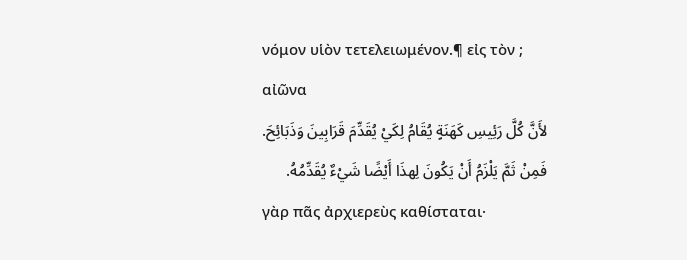νόμον υἱὸν τετελειωμένον.¶ εἰς τὸν ; αἰῶνα
لأَنَّ كُلَّ رَئِيسِ كَهَنَةٍ يُقَامُ لِكَيْ يُقَدِّمَ قَرَابِينَ وَذَبَائِحَ. فَمِنْ ثَمَّ يَلْزَمُ أَنْ يَكُونَ لِهذَا أَيْضًا شَيْءٌ يُقَدِّمُهُ.
γὰρ πᾶς ἀρχιερεὺς καθίσταται·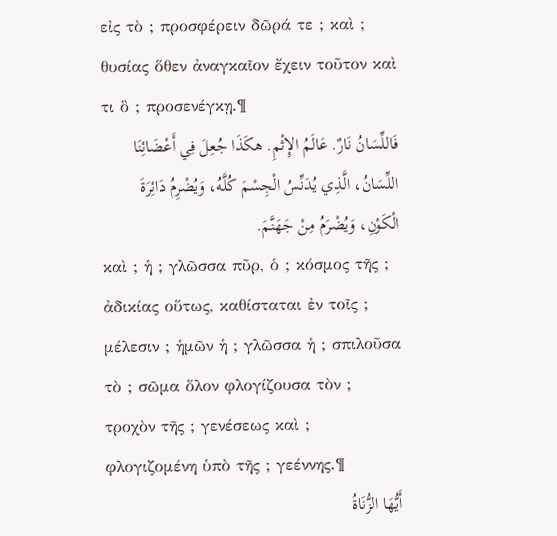εἰς τὸ ; προσφέρειν δῶρά τε ; καὶ ; θυσίας ὅθεν ἀναγκαῖον ἔχειν τοῦτον καὶ τι ὃ ; προσενέγκῃ.¶
فَاللِّسَانُ نَارٌ. عَالَمُ الإِثْمِ. هكَذَا جُعِلَ فِي أَعْضَائِنَا اللِّسَانُ، الَّذِي يُدَنِّسُ الْجِسْمَ كُلَّهُ، وَيُضْرِمُ دَائِرَةَ الْكَوْنِ، وَيُضْرَمُ مِنْ جَهَنَّمَ.
καὶ ; ἡ ; γλῶσσα πῦρ, ὁ ; κόσμος τῆς ; ἀδικίας οὕτως, καθίσταται ἐν τοῖς ; μέλεσιν ; ἡμῶν ἡ ; γλῶσσα ἡ ; σπιλοῦσα τὸ ; σῶμα ὅλον φλογίζουσα τὸν ; τροχὸν τῆς ; γενέσεως καὶ ; φλογιζομένη ὑπὸ τῆς ; γεέννης.¶
أَيُّهَا الزُّنَاةُ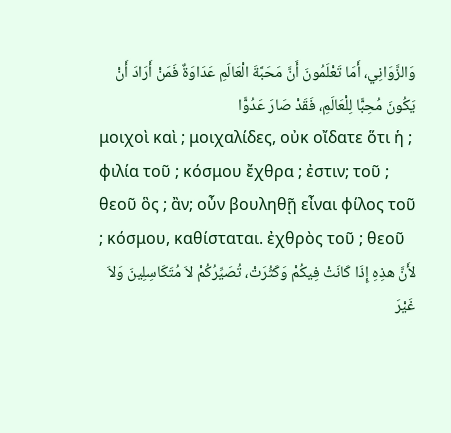وَالزَّوَانِي، أَمَا تَعْلَمُونَ أَنَّ مَحَبَّةَ الْعَالَمِ عَدَاوَةٌ فَمَنْ أَرَادَ أَنْ يَكُونَ مُحِبًّا لِلْعَالَمِ، فَقَدْ صَارَ عَدُوًّا
μοιχοὶ καὶ ; μοιχαλίδες, οὐκ οἴδατε ὅτι ἡ ; φιλία τοῦ ; κόσμου ἔχθρα ; ἐστιν; τοῦ ; θεοῦ ὃς ; ἂν; οὖν βουληθῇ εἶναι φίλος τοῦ ; κόσμου, καθίσταται. ἐχθρὸς τοῦ ; θεοῦ
لأَنَّ هذِهِ إِذَا كَانَتْ فِيكُمْ وَكَثُرَتْ، تُصَيِّرُكُمْ لاَ مُتَكَاسِلِينَ وَلاَ غَيْرَ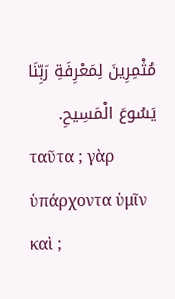مُثْمِرِينَ لِمَعْرِفَةِ رَبِّنَا يَسُوعَ الْمَسِيحِ.
ταῦτα ; γὰρ ὑπάρχοντα ὑμῖν καὶ ;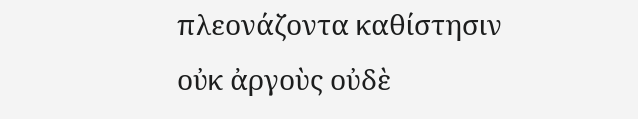πλεονάζοντα καθίστησιν οὐκ ἀργοὺς οὐδὲ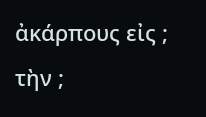ἀκάρπους εἰς ; τὴν ;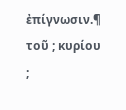ἐπίγνωσιν.¶ τοῦ ; κυρίου ;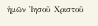ἡμῶν Ἰησοῦ Χριστοῦ